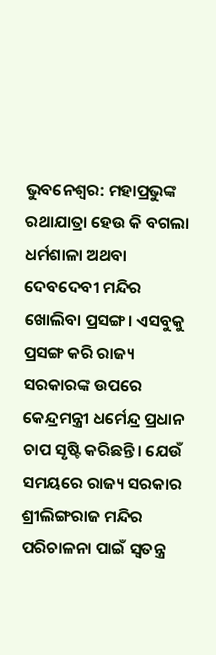ଭୁବନେଶ୍ୱର: ମହାପ୍ରଭୁଙ୍କ ରଥାଯାତ୍ରା ହେଉ କି ବଗଲା ଧର୍ମଶାଳା ଅଥବା ଦେବଦେବୀ ମନ୍ଦିର ଖୋଲିବା ପ୍ରସଙ୍ଗ। ଏସବୁକୁ ପ୍ରସଙ୍ଗ କରି ରାଜ୍ୟ ସରକାରଙ୍କ ଉପରେ କେନ୍ଦ୍ରମନ୍ତ୍ରୀ ଧର୍ମେନ୍ଦ୍ର ପ୍ରଧାନ ଚାପ ସୃଷ୍ଟି କରିଛନ୍ତି। ଯେଉଁ ସମୟରେ ରାଜ୍ୟ ସରକାର ଶ୍ରୀଲିଙ୍ଗରାଜ ମନ୍ଦିର ପରିଚାଳନା ପାଇଁ ସ୍ବତନ୍ତ୍ର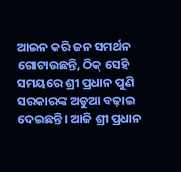ଆଇନ କରି ଜନ ସମର୍ଥନ ଗୋଟାଉଛନ୍ତି, ଠିକ୍ ସେହି ସମୟରେ ଶ୍ରୀ ପ୍ରଧାନ ପୁଣି ସରକାରଙ୍କ ଅଡୁଆ ବଢ଼ାଇ ଦେଇଛନ୍ତି। ଆଜି ଶ୍ରୀ ପ୍ରଧାନ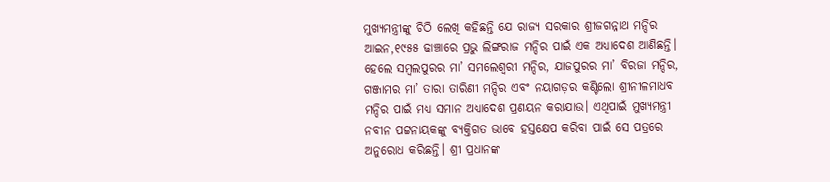ମୁଖ୍ୟମନ୍ତ୍ରୀଙ୍କୁ ଚିଠି ଲେଖି କହିଛନ୍ତି ଯେ ରାଜ୍ୟ ସରକାର ଶ୍ରୀଜଗନ୍ନାଥ ମନ୍ଦିର ଆଇନ,୧୯୫୫ ଢାଞ୍ଚାରେ ପ୍ରଭୁ ଲିଙ୍ଗରାଜ ମନ୍ଦିର ପାଇଁ ଏକ ଅଧ୍ୟାଦେଶ ଆଣିଛନ୍ତି। ହେଲେ ସମ୍ବଲପୁରର ମା’ ସମଲେଶ୍ୱରୀ ମନ୍ଦିର, ଯାଜପୁରର ମା’ ବିରଜା ମନ୍ଦିର, ଗଞ୍ଜାମର ମା’ ତାରା ତାରିଣୀ ମନ୍ଦିର ଏବଂ ନୟାଗଡ଼ର କଣ୍ଟିଲୋ ଶ୍ରୀନୀଳମାଧବ ମନ୍ଦିର ପାଇଁ ମଧ୍ୟ ସମାନ ଅଧ୍ୟାଦେଶ ପ୍ରଣୟନ କରାଯାଉ। ଏଥିପାଇଁ ମୁଖ୍ୟମନ୍ତ୍ରୀ ନବୀନ ପଟ୍ଟନାୟକଙ୍କୁ ବ୍ୟକ୍ତିଗତ ଭାବେ ହସ୍ତକ୍ଷେପ କରିବା ପାଇଁ ସେ ପତ୍ରରେ ଅନୁରୋଧ କରିଛନ୍ତି। ଶ୍ରୀ ପ୍ରଧାନଙ୍କ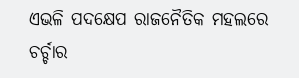ଏଭଳି ପଦକ୍ଷେପ ରାଜନୈତିକ ମହଲରେ ଚର୍ଚ୍ଚାର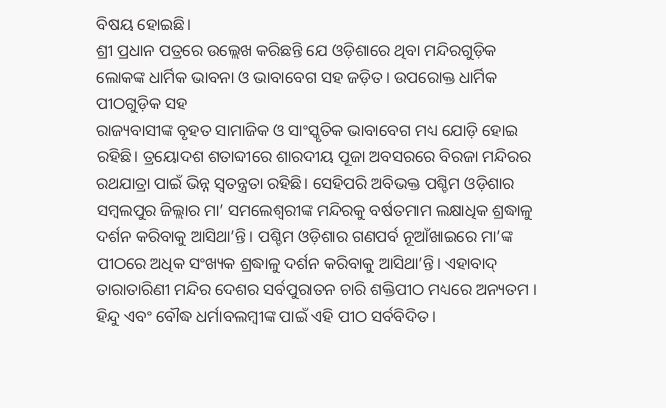ବିଷୟ ହୋଇଛି।
ଶ୍ରୀ ପ୍ରଧାନ ପତ୍ରରେ ଉଲ୍ଲେଖ କରିଛନ୍ତି ଯେ ଓଡ଼ିଶାରେ ଥିବା ମନ୍ଦିରଗୁଡ଼ିକ ଲୋକଙ୍କ ଧାର୍ମିକ ଭାବନା ଓ ଭାବାବେଗ ସହ ଜଡ଼ିତ। ଉପରୋକ୍ତ ଧାର୍ମିକ ପୀଠଗୁଡ଼ିକ ସହ
ରାଜ୍ୟବାସୀଙ୍କ ବୃହତ ସାମାଜିକ ଓ ସାଂସ୍କୃତିକ ଭାବାବେଗ ମଧ୍ୟ ଯୋଡ଼ି ହୋଇ ରହିଛି। ତ୍ରୟୋଦଶ ଶତାବ୍ଦୀରେ ଶାରଦୀୟ ପୂଜା ଅବସରରେ ବିରଜା ମନ୍ଦିରର ରଥଯାତ୍ରା ପାଇଁ ଭିନ୍ନ ସ୍ୱତନ୍ତ୍ରତା ରହିଛି। ସେହିପରି ଅବିଭକ୍ତ ପଶ୍ଚିମ ଓଡ଼ିଶାର ସମ୍ବଲପୁର ଜିଲ୍ଲାର ମା’ ସମଲେଶ୍ୱରୀଙ୍କ ମନ୍ଦିରକୁ ବର୍ଷତମାମ ଲକ୍ଷାଧିକ ଶ୍ରଦ୍ଧାଳୁ ଦର୍ଶନ କରିବାକୁ ଆସିଥା’ନ୍ତି। ପଶ୍ଚିମ ଓଡ଼ିଶାର ଗଣପର୍ବ ନୂଆଁଖାଇରେ ମା’ଙ୍କ ପୀଠରେ ଅଧିକ ସଂଖ୍ୟକ ଶ୍ରଦ୍ଧାଳୁ ଦର୍ଶନ କରିବାକୁ ଆସିଥା’ନ୍ତି। ଏହାବାଦ୍ ତାରାତାରିଣୀ ମନ୍ଦିର ଦେଶର ସର୍ବପୁରାତନ ଚାରି ଶକ୍ତିପୀଠ ମଧ୍ୟରେ ଅନ୍ୟତମ । ହିନ୍ଦୁ ଏବଂ ବୌଦ୍ଧ ଧର୍ମାବଲମ୍ବୀଙ୍କ ପାଇଁ ଏହି ପୀଠ ସର୍ବବିଦିତ।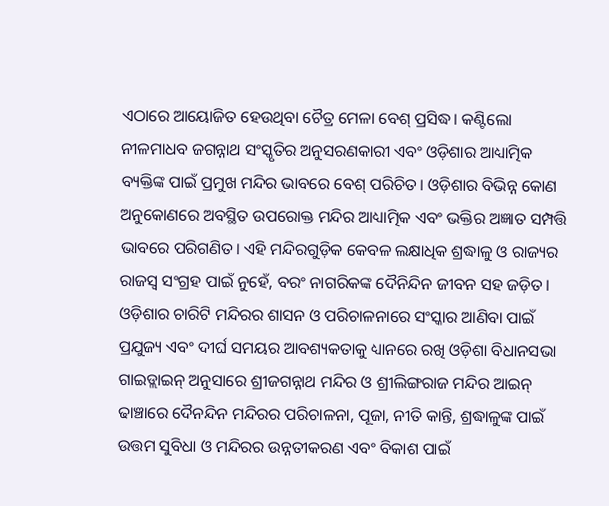ଏଠାରେ ଆୟୋଜିତ ହେଉଥିବା ଚୈତ୍ର ମେଳା ବେଶ୍ ପ୍ରସିଦ୍ଧ। କଣ୍ଟିଲୋ ନୀଳମାଧବ ଜଗନ୍ନାଥ ସଂସ୍କୃତିର ଅନୁସରଣକାରୀ ଏବଂ ଓଡ଼ିଶାର ଆଧ୍ୟାତ୍ମିକ ବ୍ୟକ୍ତିଙ୍କ ପାଇଁ ପ୍ରମୁଖ ମନ୍ଦିର ଭାବରେ ବେଶ୍ ପରିଚିତ। ଓଡ଼ିଶାର ବିଭିନ୍ନ କୋଣ ଅନୁକୋଣରେ ଅବସ୍ଥିତ ଉପରୋକ୍ତ ମନ୍ଦିର ଆଧ୍ୟାତ୍ମିକ ଏବଂ ଭକ୍ତିର ଅଜ୍ଞାତ ସମ୍ପତ୍ତି ଭାବରେ ପରିଗଣିତ। ଏହି ମନ୍ଦିରଗୁଡ଼ିକ କେବଳ ଲକ୍ଷାଧିକ ଶ୍ରଦ୍ଧାଳୁ ଓ ରାଜ୍ୟର ରାଜସ୍ୱ ସଂଗ୍ରହ ପାଇଁ ନୁହେଁ, ବରଂ ନାଗରିକଙ୍କ ଦୈନିନ୍ଦିନ ଜୀବନ ସହ ଜଡ଼ିତ। ଓଡ଼ିଶାର ଚାରିଟି ମନ୍ଦିରର ଶାସନ ଓ ପରିଚାଳନାରେ ସଂସ୍କାର ଆଣିବା ପାଇଁ ପ୍ରଯୁଜ୍ୟ ଏବଂ ଦୀର୍ଘ ସମୟର ଆବଶ୍ୟକତାକୁ ଧ୍ୟାନରେ ରଖି ଓଡ଼ିଶା ବିଧାନସଭା ଗାଇଡ୍ଲାଇନ୍ ଅନୁସାରେ ଶ୍ରୀଜଗନ୍ନାଥ ମନ୍ଦିର ଓ ଶ୍ରୀଲିଙ୍ଗରାଜ ମନ୍ଦିର ଆଇନ୍ ଢାଞ୍ଚାରେ ଦୈନନ୍ଦିନ ମନ୍ଦିରର ପରିଚାଳନା, ପୂଜା, ନୀତି କାନ୍ତି, ଶ୍ରଦ୍ଧାଳୁଙ୍କ ପାଇଁ ଉତ୍ତମ ସୁବିଧା ଓ ମନ୍ଦିରର ଉନ୍ନତୀକରଣ ଏବଂ ବିକାଶ ପାଇଁ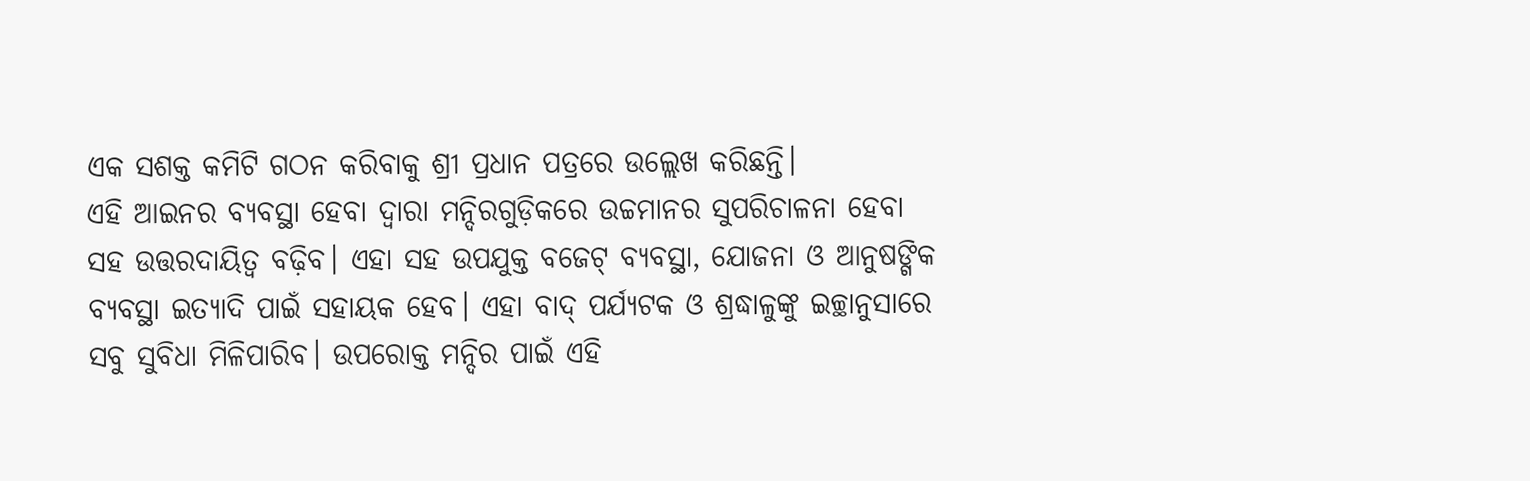ଏକ ସଶକ୍ତ କମିଟି ଗଠନ କରିବାକୁ ଶ୍ରୀ ପ୍ରଧାନ ପତ୍ରରେ ଉଲ୍ଲେଖ କରିଛନ୍ତି।
ଏହି ଆଇନର ବ୍ୟବସ୍ଥା ହେବା ଦ୍ୱାରା ମନ୍ଦିରଗୁଡ଼ିକରେ ଉଚ୍ଚମାନର ସୁପରିଚାଳନା ହେବା ସହ ଉତ୍ତରଦାୟିତ୍ୱ ବଢ଼ିବ। ଏହା ସହ ଉପଯୁକ୍ତ ବଜେଟ୍ ବ୍ୟବସ୍ଥା, ଯୋଜନା ଓ ଆନୁଷଙ୍ଗିକ ବ୍ୟବସ୍ଥା ଇତ୍ୟାଦି ପାଇଁ ସହାୟକ ହେବ। ଏହା ବାଦ୍ ପର୍ଯ୍ୟଟକ ଓ ଶ୍ରଦ୍ଧାଳୁଙ୍କୁ ଇଚ୍ଛାନୁସାରେ ସବୁ ସୁବିଧା ମିଳିପାରିବ। ଉପରୋକ୍ତ ମନ୍ଦିର ପାଇଁ ଏହି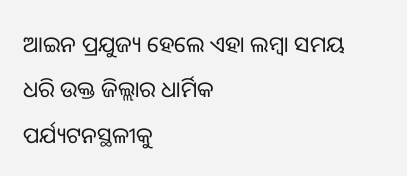ଆଇନ ପ୍ରଯୁଜ୍ୟ ହେଲେ ଏହା ଲମ୍ବା ସମୟ ଧରି ଉକ୍ତ ଜିଲ୍ଲାର ଧାର୍ମିକ ପର୍ଯ୍ୟଟନସ୍ଥଳୀକୁ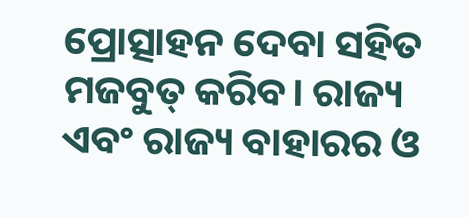ପ୍ରୋତ୍ସାହନ ଦେବା ସହିତ ମଜବୁତ୍ କରିବ। ରାଜ୍ୟ ଏବଂ ରାଜ୍ୟ ବାହାରର ଓ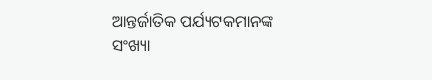ଆନ୍ତର୍ଜାତିକ ପର୍ଯ୍ୟଟକମାନଙ୍କ ସଂଖ୍ୟା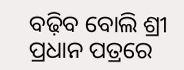ବଢ଼ିବ ବୋଲି ଶ୍ରୀ ପ୍ରଧାନ ପତ୍ରରେ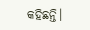କହିଛନ୍ତି।